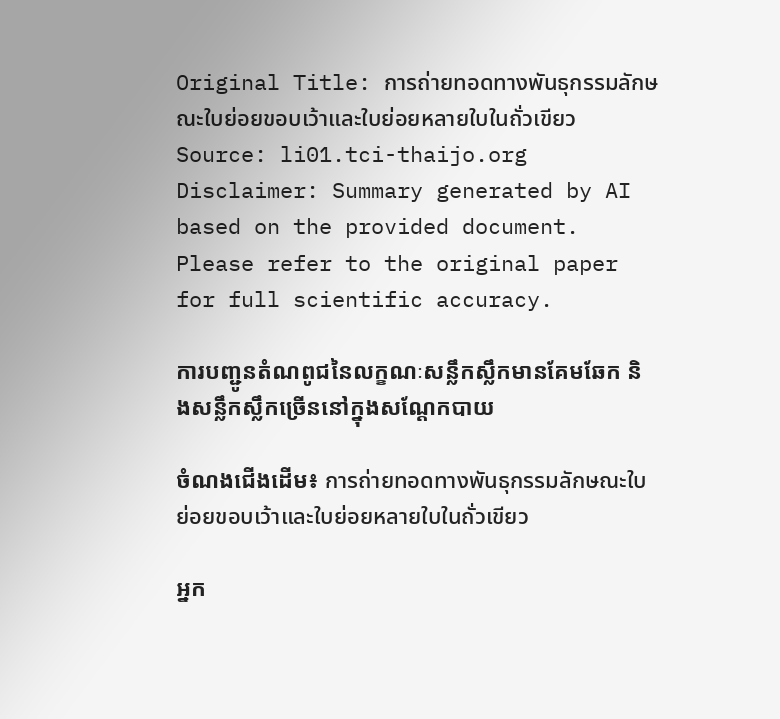Original Title: การถ่ายทอดทางพันธุกรรมลักษณะใบย่อยขอบเว้าและใบย่อยหลายใบในถั่วเขียว
Source: li01.tci-thaijo.org
Disclaimer: Summary generated by AI based on the provided document. Please refer to the original paper for full scientific accuracy.

ការបញ្ជូនតំណពូជនៃលក្ខណៈសន្លឹកស្លឹកមានគែមឆែក និងសន្លឹកស្លឹកច្រើននៅក្នុងសណ្តែកបាយ

ចំណងជើងដើម៖ การถ่ายทอดทางพันธุกรรมลักษณะใบย่อยขอบเว้าและใบย่อยหลายใบในถั่วเขียว

អ្នក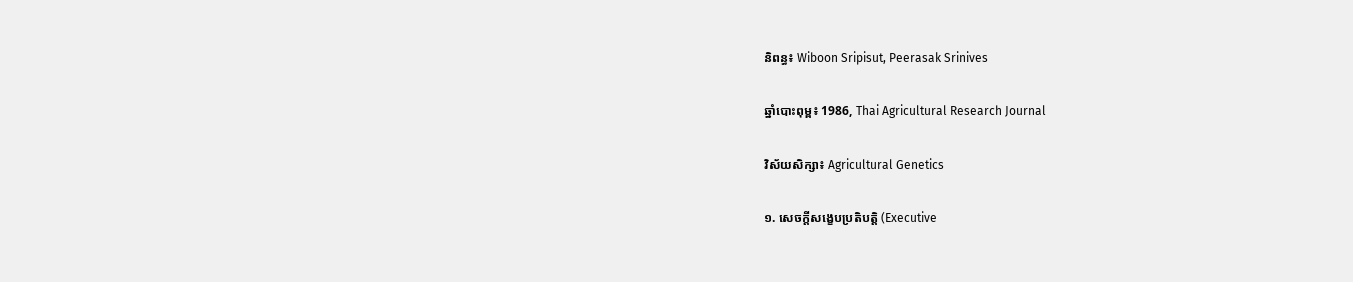និពន្ធ៖ Wiboon Sripisut, Peerasak Srinives

ឆ្នាំបោះពុម្ព៖ 1986, Thai Agricultural Research Journal

វិស័យសិក្សា៖ Agricultural Genetics

១. សេចក្តីសង្ខេបប្រតិបត្តិ (Executive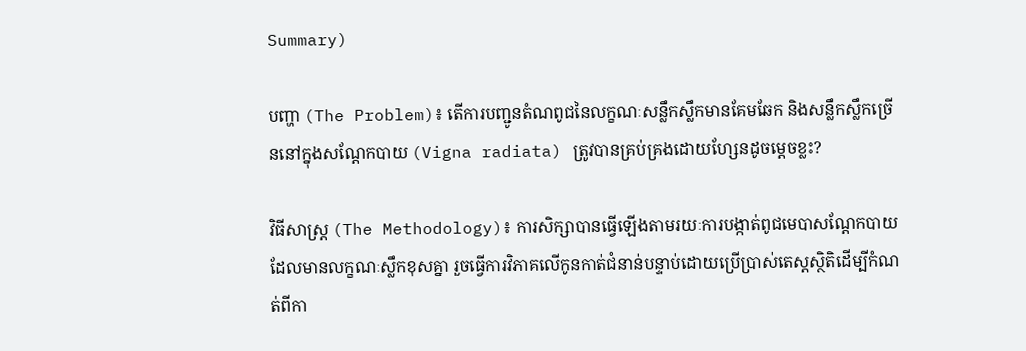Summary)

បញ្ហា (The Problem)៖ តើការបញ្ជូនតំណពូជនៃលក្ខណៈសន្លឹកស្លឹកមានគែមឆែក និងសន្លឹកស្លឹកច្រើននៅក្នុងសណ្តែកបាយ (Vigna radiata) ត្រូវបានគ្រប់គ្រងដោយហ្សែនដូចម្តេចខ្លះ?

វិធីសាស្ត្រ (The Methodology)៖ ការសិក្សាបានធ្វើឡើងតាមរយៈការបង្កាត់ពូជមេបាសណ្តែកបាយដែលមានលក្ខណៈស្លឹកខុសគ្នា រួចធ្វើការវិភាគលើកូនកាត់ជំនាន់បន្ទាប់ដោយប្រើប្រាស់តេស្តស្ថិតិដើម្បីកំណត់ពីកា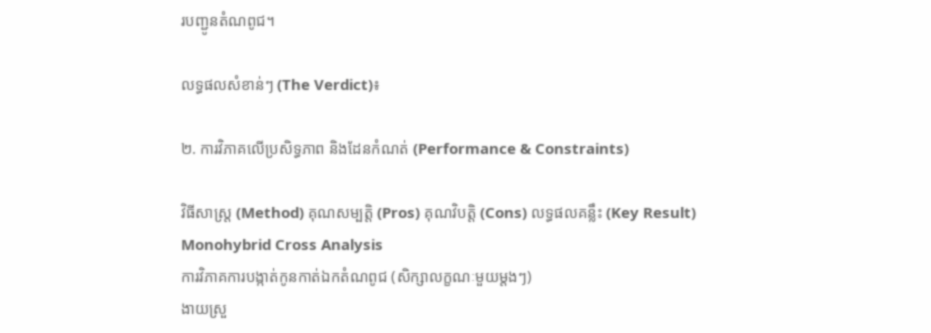របញ្ជូនតំណពូជ។

លទ្ធផលសំខាន់ៗ (The Verdict)៖

២. ការវិភាគលើប្រសិទ្ធភាព និងដែនកំណត់ (Performance & Constraints)

វិធីសាស្ត្រ (Method) គុណសម្បត្តិ (Pros) គុណវិបត្តិ (Cons) លទ្ធផលគន្លឹះ (Key Result)
Monohybrid Cross Analysis
ការវិភាគការបង្កាត់កូនកាត់ឯកតំណពូជ (សិក្សាលក្ខណៈមួយម្តងៗ)
ងាយស្រួ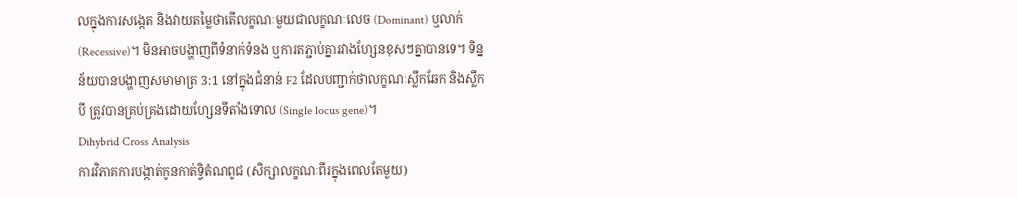លក្នុងការសង្កេត និងវាយតម្លៃថាតើលក្ខណៈមួយជាលក្ខណៈលេច (Dominant) ឬលាក់ (Recessive)។ មិនអាចបង្ហាញពីទំនាក់ទំនង ឬការតភ្ជាប់គ្នារវាងហ្សែនខុសៗគ្នាបានទេ។ ទិន្នន័យបានបង្ហាញសមាមាត្រ 3:1 នៅក្នុងជំនាន់ F2 ដែលបញ្ជាក់ថាលក្ខណៈស្លឹកឆែក និងស្លឹកបី ត្រូវបានគ្រប់គ្រងដោយហ្សែនទីតាំងទោល (Single locus gene)។
Dihybrid Cross Analysis
ការវិភាគការបង្កាត់កូនកាត់ទ្វិតំណពូជ (សិក្សាលក្ខណៈពីរក្នុងពេលតែមួយ)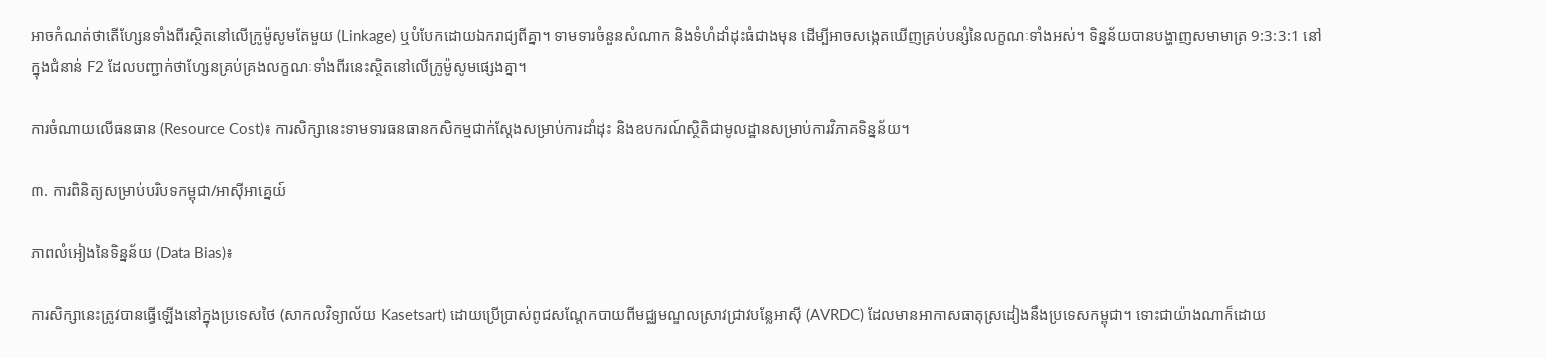អាចកំណត់ថាតើហ្សែនទាំងពីរស្ថិតនៅលើក្រូម៉ូសូមតែមួយ (Linkage) ឬបំបែកដោយឯករាជ្យពីគ្នា។ ទាមទារចំនួនសំណាក និងទំហំដាំដុះធំជាងមុន ដើម្បីអាចសង្កេតឃើញគ្រប់បន្សំនៃលក្ខណៈទាំងអស់។ ទិន្នន័យបានបង្ហាញសមាមាត្រ 9:3:3:1 នៅក្នុងជំនាន់ F2 ដែលបញ្ជាក់ថាហ្សែនគ្រប់គ្រងលក្ខណៈទាំងពីរនេះស្ថិតនៅលើក្រូម៉ូសូមផ្សេងគ្នា។

ការចំណាយលើធនធាន (Resource Cost)៖ ការសិក្សានេះទាមទារធនធានកសិកម្មជាក់ស្តែងសម្រាប់ការដាំដុះ និងឧបករណ៍ស្ថិតិជាមូលដ្ឋានសម្រាប់ការវិភាគទិន្នន័យ។

៣. ការពិនិត្យសម្រាប់បរិបទកម្ពុជា/អាស៊ីអាគ្នេយ៍

ភាពលំអៀងនៃទិន្នន័យ (Data Bias)៖

ការសិក្សានេះត្រូវបានធ្វើឡើងនៅក្នុងប្រទេសថៃ (សាកលវិទ្យាល័យ Kasetsart) ដោយប្រើប្រាស់ពូជសណ្តែកបាយពីមជ្ឈមណ្ឌលស្រាវជ្រាវបន្លែអាស៊ី (AVRDC) ដែលមានអាកាសធាតុស្រដៀងនឹងប្រទេសកម្ពុជា។ ទោះជាយ៉ាងណាក៏ដោយ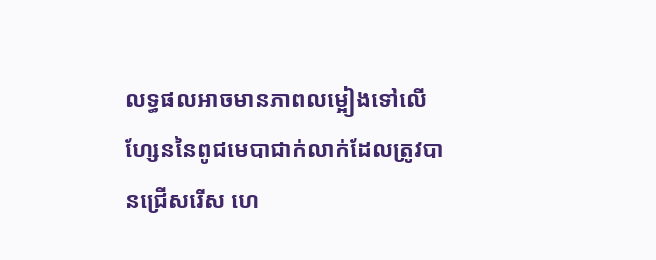លទ្ធផលអាចមានភាពលម្អៀងទៅលើហ្សែននៃពូជមេបាជាក់លាក់ដែលត្រូវបានជ្រើសរើស ហេ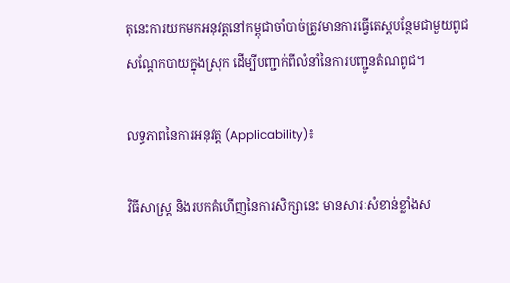តុនេះការយកមកអនុវត្តនៅកម្ពុជាចាំបាច់ត្រូវមានការធ្វើតេស្តបន្ថែមជាមួយពូជសណ្តែកបាយក្នុងស្រុក ដើម្បីបញ្ជាក់ពីលំនាំនៃការបញ្ជូនតំណពូជ។

លទ្ធភាពនៃការអនុវត្ត (Applicability)៖

វិធីសាស្ត្រ និងរបកគំហើញនៃការសិក្សានេះ មានសារៈសំខាន់ខ្លាំងស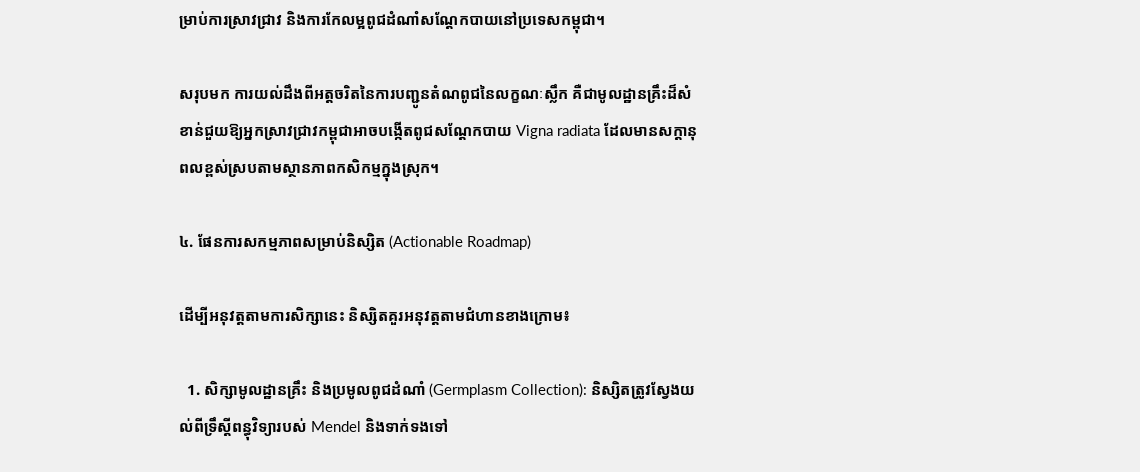ម្រាប់ការស្រាវជ្រាវ និងការកែលម្អពូជដំណាំសណ្តែកបាយនៅប្រទេសកម្ពុជា។

សរុបមក ការយល់ដឹងពីអត្តចរិតនៃការបញ្ជូនតំណពូជនៃលក្ខណៈស្លឹក គឺជាមូលដ្ឋានគ្រឹះដ៏សំខាន់ជួយឱ្យអ្នកស្រាវជ្រាវកម្ពុជាអាចបង្កើតពូជសណ្តែកបាយ Vigna radiata ដែលមានសក្តានុពលខ្ពស់ស្របតាមស្ថានភាពកសិកម្មក្នុងស្រុក។

៤. ផែនការសកម្មភាពសម្រាប់និស្សិត (Actionable Roadmap)

ដើម្បីអនុវត្តតាមការសិក្សានេះ និស្សិតគួរអនុវត្តតាមជំហានខាងក្រោម៖

  1. សិក្សាមូលដ្ឋានគ្រឹះ និងប្រមូលពូជដំណាំ (Germplasm Collection): និស្សិតត្រូវស្វែងយល់ពីទ្រឹស្តីពន្ធុវិទ្យារបស់ Mendel និងទាក់ទងទៅ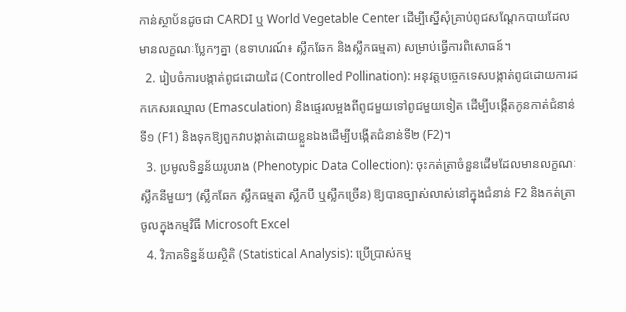កាន់ស្ថាប័នដូចជា CARDI ឬ World Vegetable Center ដើម្បីស្នើសុំគ្រាប់ពូជសណ្តែកបាយដែលមានលក្ខណៈប្លែកៗគ្នា (ឧទាហរណ៍៖ ស្លឹកឆែក និងស្លឹកធម្មតា) សម្រាប់ធ្វើការពិសោធន៍។
  2. រៀបចំការបង្កាត់ពូជដោយដៃ (Controlled Pollination): អនុវត្តបច្ចេកទេសបង្កាត់ពូជដោយការដកកេសរឈ្មោល (Emasculation) និងផ្ទេរលម្អងពីពូជមួយទៅពូជមួយទៀត ដើម្បីបង្កើតកូនកាត់ជំនាន់ទី១ (F1) និងទុកឱ្យពួកវាបង្កាត់ដោយខ្លួនឯងដើម្បីបង្កើតជំនាន់ទី២ (F2)។
  3. ប្រមូលទិន្នន័យរូបរាង (Phenotypic Data Collection): ចុះកត់ត្រាចំនួនដើមដែលមានលក្ខណៈស្លឹកនីមួយៗ (ស្លឹកឆែក ស្លឹកធម្មតា ស្លឹកបី ឬស្លឹកច្រើន) ឱ្យបានច្បាស់លាស់នៅក្នុងជំនាន់ F2 និងកត់ត្រាចូលក្នុងកម្មវិធី Microsoft Excel
  4. វិភាគទិន្នន័យស្ថិតិ (Statistical Analysis): ប្រើប្រាស់កម្ម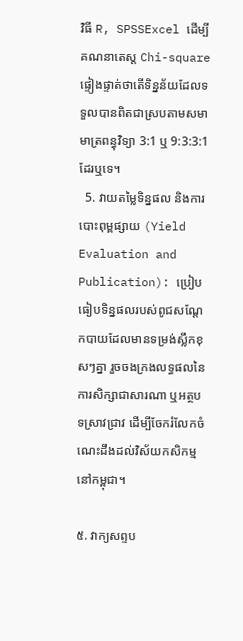វិធី R, SPSSExcel ដើម្បីគណនាតេស្ត Chi-square ផ្ទៀងផ្ទាត់ថាតើទិន្នន័យដែលទទួលបានពិតជាស្របតាមសមាមាត្រពន្ធុវិទ្យា 3:1 ឬ 9:3:3:1 ដែរឬទេ។
  5. វាយតម្លៃទិន្នផល និងការបោះពុម្ពផ្សាយ (Yield Evaluation and Publication): ប្រៀបធៀបទិន្នផលរបស់ពូជសណ្តែកបាយដែលមានទម្រង់ស្លឹកខុសៗគ្នា រួចចងក្រងលទ្ធផលនៃការសិក្សាជាសារណា ឬអត្ថបទស្រាវជ្រាវ ដើម្បីចែករំលែកចំណេះដឹងដល់វិស័យកសិកម្មនៅកម្ពុជា។

៥. វាក្យសព្ទប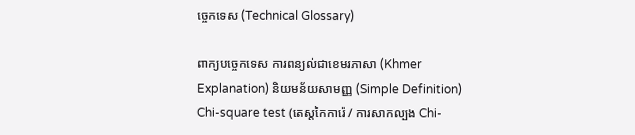ច្ចេកទេស (Technical Glossary)

ពាក្យបច្ចេកទេស ការពន្យល់ជាខេមរភាសា (Khmer Explanation) និយមន័យសាមញ្ញ (Simple Definition)
Chi-square test (តេស្តកៃការ៉េ / ការសាកល្បង Chi-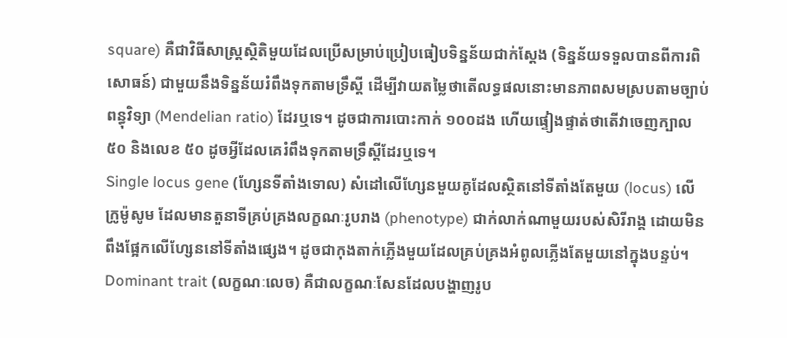square) គឺជាវិធីសាស្ត្រស្ថិតិមួយដែលប្រើសម្រាប់ប្រៀបធៀបទិន្នន័យជាក់ស្តែង (ទិន្នន័យទទួលបានពីការពិសោធន៍) ជាមួយនឹងទិន្នន័យរំពឹងទុកតាមទ្រឹស្តី ដើម្បីវាយតម្លៃថាតើលទ្ធផលនោះមានភាពសមស្របតាមច្បាប់ពន្ធុវិទ្យា (Mendelian ratio) ដែរឬទេ។ ដូចជាការបោះកាក់ ១០០ដង ហើយផ្ទៀងផ្ទាត់ថាតើវាចេញក្បាល ៥០ និងលេខ ៥០ ដូចអ្វីដែលគេរំពឹងទុកតាមទ្រឹស្តីដែរឬទេ។
Single locus gene (ហ្សែនទីតាំងទោល) សំដៅលើហ្សែនមួយគូដែលស្ថិតនៅទីតាំងតែមួយ (locus) លើក្រូម៉ូសូម ដែលមានតួនាទីគ្រប់គ្រងលក្ខណៈរូបរាង (phenotype) ជាក់លាក់ណាមួយរបស់សិរីរាង្គ ដោយមិនពឹងផ្អែកលើហ្សែននៅទីតាំងផ្សេង។ ដូចជាកុងតាក់ភ្លើងមួយដែលគ្រប់គ្រងអំពូលភ្លើងតែមួយនៅក្នុងបន្ទប់។
Dominant trait (លក្ខណៈលេច) គឺជាលក្ខណៈសែនដែលបង្ហាញរូប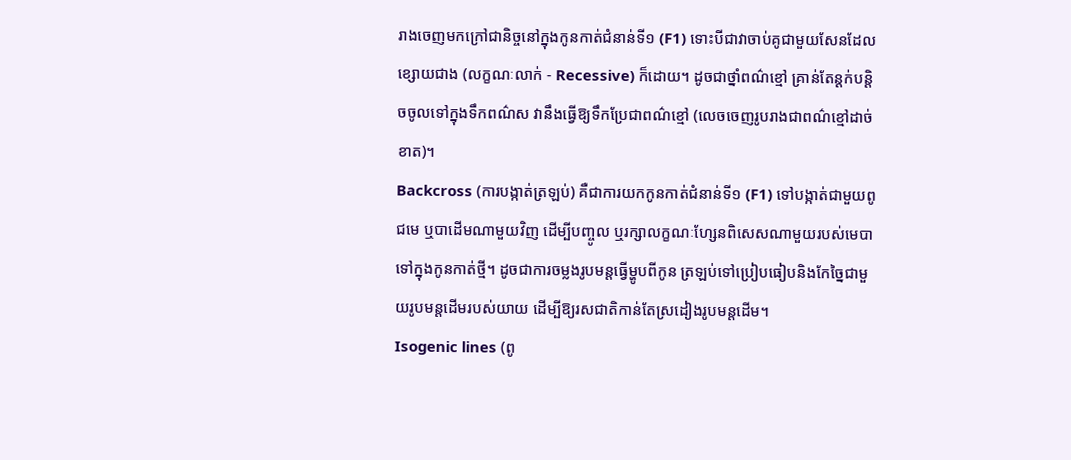រាងចេញមកក្រៅជានិច្ចនៅក្នុងកូនកាត់ជំនាន់ទី១ (F1) ទោះបីជាវាចាប់គូជាមួយសែនដែលខ្សោយជាង (លក្ខណៈលាក់ - Recessive) ក៏ដោយ។ ដូចជាថ្នាំពណ៌ខ្មៅ គ្រាន់តែន្តក់បន្តិចចូលទៅក្នុងទឹកពណ៌ស វានឹងធ្វើឱ្យទឹកប្រែជាពណ៌ខ្មៅ (លេចចេញរូបរាងជាពណ៌ខ្មៅដាច់ខាត)។
Backcross (ការបង្កាត់ត្រឡប់) គឺជាការយកកូនកាត់ជំនាន់ទី១ (F1) ទៅបង្កាត់ជាមួយពូជមេ ឬបាដើមណាមួយវិញ ដើម្បីបញ្ចូល ឬរក្សាលក្ខណៈហ្សែនពិសេសណាមួយរបស់មេបាទៅក្នុងកូនកាត់ថ្មី។ ដូចជាការចម្លងរូបមន្តធ្វើម្ហូបពីកូន ត្រឡប់ទៅប្រៀបធៀបនិងកែច្នៃជាមួយរូបមន្តដើមរបស់យាយ ដើម្បីឱ្យរសជាតិកាន់តែស្រដៀងរូបមន្តដើម។
Isogenic lines (ពូ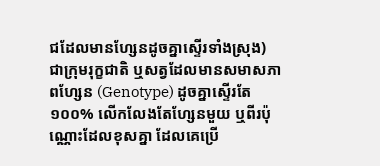ជដែលមានហ្សែនដូចគ្នាស្ទើរទាំងស្រុង) ជាក្រុមរុក្ខជាតិ ឬសត្វដែលមានសមាសភាពហ្សែន (Genotype) ដូចគ្នាស្ទើរតែ ១០០% លើកលែងតែហ្សែនមួយ ឬពីរប៉ុណ្ណោះដែលខុសគ្នា ដែលគេប្រើ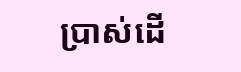ប្រាស់ដើ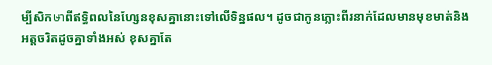ម្បីសិកษาពីឥទ្ធិពលនៃហ្សែនខុសគ្នានោះទៅលើទិន្នផល។ ដូចជាកូនភ្លោះពីរនាក់ដែលមានមុខមាត់និងអត្តចរិតដូចគ្នាទាំងអស់ ខុសគ្នាតែ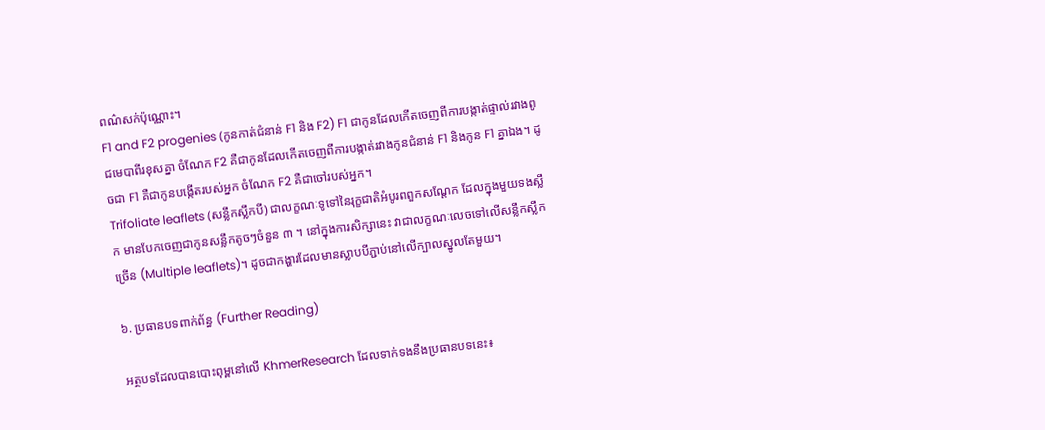ពណ៌សក់ប៉ុណ្ណោះ។
F1 and F2 progenies (កូនកាត់ជំនាន់ F1 និង F2) F1 ជាកូនដែលកើតចេញពីការបង្កាត់ផ្ទាល់រវាងពូជមេបាពីរខុសគ្នា ចំណែក F2 គឺជាកូនដែលកើតចេញពីការបង្កាត់រវាងកូនជំនាន់ F1 និងកូន F1 គ្នាឯង។ ដូចជា F1 គឺជាកូនបង្កើតរបស់អ្នក ចំណែក F2 គឺជាចៅរបស់អ្នក។
Trifoliate leaflets (សន្លឹកស្លឹកបី) ជាលក្ខណៈទូទៅនៃរុក្ខជាតិអំបូរពពួកសណ្តែក ដែលក្នុងមួយទងស្លឹក មានបែកចេញជាកូនសន្លឹកតូចៗចំនួន ៣ ។ នៅក្នុងការសិក្សានេះ វាជាលក្ខណៈលេចទៅលើសន្លឹកស្លឹកច្រើន (Multiple leaflets)។ ដូចជាកង្ហារដែលមានស្លាបបីភ្ជាប់នៅលើក្បាលស្នូលតែមួយ។

៦. ប្រធានបទពាក់ព័ន្ធ (Further Reading)

អត្ថបទដែលបានបោះពុម្ពនៅលើ KhmerResearch ដែលទាក់ទងនឹងប្រធានបទនេះ៖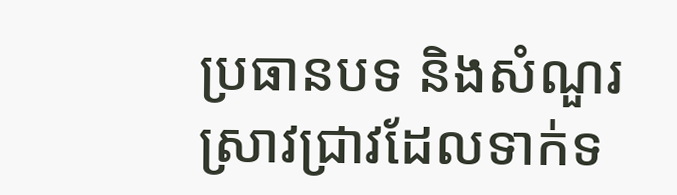ប្រធានបទ និងសំណួរស្រាវជ្រាវដែលទាក់ទ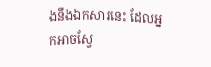ងនឹងឯកសារនេះ ដែលអ្នកអាចស្វែ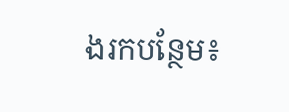ងរកបន្ថែម៖